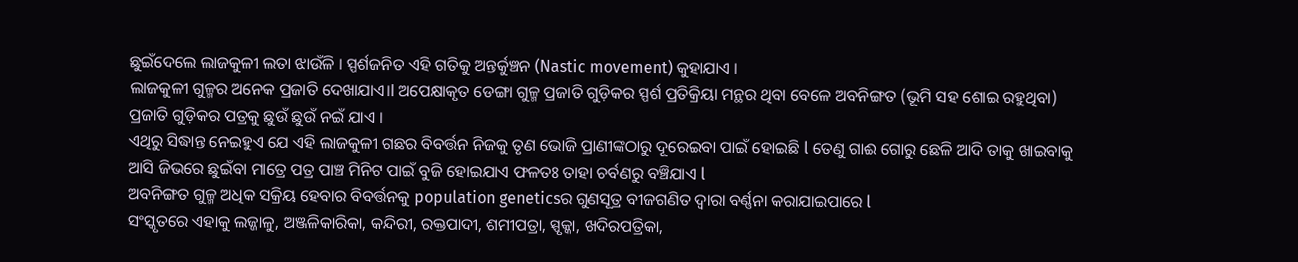ଛୁଇଁଦେଲେ ଲାଜକୁଳୀ ଲତା ଝାଉଁଳି । ସ୍ପର୍ଶଜନିତ ଏହି ଗତିକୁ ଅନ୍ତର୍କୁଞ୍ଚନ (Nastic movement) କୁହାଯାଏ ।
ଲାଜକୁଳୀ ଗୁଳ୍ମର ଅନେକ ପ୍ରଜାତି ଦେଖାଯାଏ।l ଅପେକ୍ଷାକୃତ ଡେଙ୍ଗା ଗୁଳ୍ମ ପ୍ରଜାତି ଗୁଡ଼ିକର ସ୍ପର୍ଶ ପ୍ରତିକ୍ରିୟା ମନ୍ଥର ଥିବା ବେଳେ ଅବନିଙ୍ଗତ (ଭୂମି ସହ ଶୋଇ ରହୁଥିବା) ପ୍ରଜାତି ଗୁଡ଼ିକର ପତ୍ରକୁ ଛୁଉଁ ଛୁଉଁ ନଇଁ ଯାଏ ।
ଏଥିରୁ ସିଦ୍ଧାନ୍ତ ନେଇହୁଏ ଯେ ଏହି ଲାଜକୁଳୀ ଗଛର ବିବର୍ତ୍ତନ ନିଜକୁ ତୃଣ ଭୋଜି ପ୍ରାଣୀଙ୍କଠାରୁ ଦୂରେଇବା ପାଇଁ ହୋଇଛି l ତେଣୁ ଗାଈ ଗୋରୁ ଛେଳି ଆଦି ତାକୁ ଖାଇବାକୁ ଆସି ଜିଭରେ ଛୁଇଁବା ମାତ୍ରେ ପତ୍ର ପାଞ୍ଚ ମିନିଟ ପାଇଁ ବୁଜି ହୋଇଯାଏ ଫଳତଃ ତାହା ଚର୍ବଣରୁ ବଞ୍ଚିଯାଏ l
ଅବନିଙ୍ଗତ ଗୁଳ୍ମ ଅଧିକ ସକ୍ରିୟ ହେବାର ବିବର୍ତ୍ତନକୁ population geneticsର ଗୁଣସୂତ୍ର ବୀଜଗଣିତ ଦ୍ୱାରା ବର୍ଣ୍ଣନା କରାଯାଇପାରେ l
ସଂସ୍କୃତରେ ଏହାକୁ ଲଜ୍ଜାଳୁ, ଅଞ୍ଜଳିକାରିକା, କନ୍ଦିରୀ, ରକ୍ତପାଦୀ, ଶମୀପତ୍ରା, ସ୍ପୃକ୍କା, ଖଦିରପତ୍ରିକା,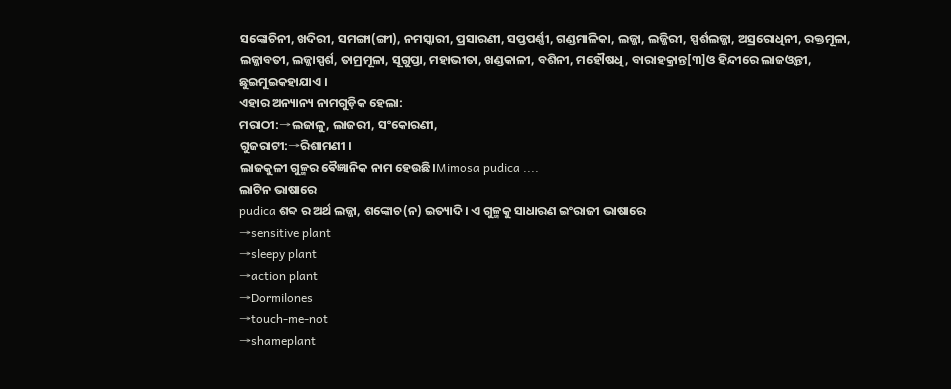ସଙ୍କୋଚିନୀ, ଖଦିରୀ, ସମଙ୍ଗା(ଙ୍ଗୀ), ନମସ୍କାରୀ, ପ୍ରସାରଣୀ, ସପ୍ତପର୍ଣ୍ଣୀ, ଗଣ୍ଡମାଳିକା, ଲଜ୍ଜା, ଲଜ୍ଜିରୀ, ସ୍ପର୍ଶଲଜ୍ଜା, ଅସ୍ରରୋଧିନୀ, ରକ୍ତମୂଳା, ଲଜ୍ଜାବତୀ, ଲଜ୍ଜାସ୍ପର୍ଶ, ତାମ୍ରମୂଳା, ସୂଗୁପ୍ତା, ମହାଭୀତା, ଖଣ୍ଡକାଳୀ, ବଶିନୀ, ମହୌଷଧି, ବାରାହକ୍ରାନ୍ତ[୩]ଓ ହିନ୍ଦୀରେ ଲାଜଓ୍ଵନ୍ତୀ, ଛୁଇମୁଇକହାଯାଏ ।
ଏହାର ଅନ୍ୟାନ୍ୟ ନାମଗୁଡ଼ିକ ହେଲା:
ମରାଠୀ:→ଲଜାଳୁ, ଲାଜରୀ, ସଂକୋରଣୀ,
ଗୁଜରାଟୀ:→ରିଶାମଣୀ ।
ଲାଜକୁଳୀ ଗୁଳ୍ମର ଵୈଜ୍ଞାନିକ ନାମ ହେଉଛି।Mimosa pudica ....
ଲାଟିନ ଭାଷାରେ
pudica ଶବ୍ଦ ର ଅର୍ଥ ଲଜ୍ଜା, ଶଙ୍କୋଚ(ନ) ଇତ୍ୟାଦି । ଏ ଗୁଳ୍ମକୁ ସାଧାରଣ ଇଂରାଜୀ ଭାଷାରେ
→sensitive plant
→sleepy plant
→action plant
→Dormilones
→touch-me-not
→shameplant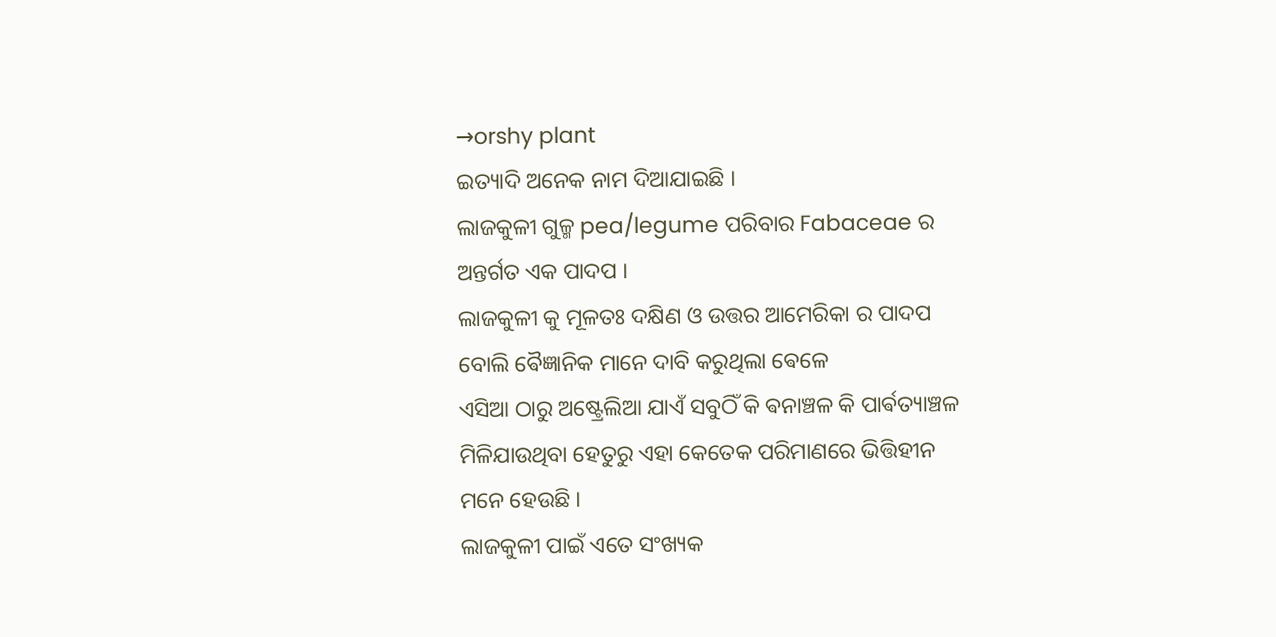→orshy plant
ଇତ୍ୟାଦି ଅନେକ ନାମ ଦିଆଯାଇଛି ।
ଲାଜକୁଳୀ ଗୁଳ୍ମ pea/legume ପରିବାର Fabaceae ର ଅନ୍ତର୍ଗତ ଏକ ପାଦପ ।
ଲାଜକୁଳୀ କୁ ମୂଳତଃ ଦକ୍ଷିଣ ଓ ଉତ୍ତର ଆମେରିକା ର ପାଦପ ବୋଲି ଵୈଜ୍ଞାନିକ ମାନେ ଦାବି କରୁଥିଲା ଵେଳେ
ଏସିଆ ଠାରୁ ଅଷ୍ଟ୍ରେଲିଆ ଯାଏଁ ସବୁଠିଁ କି ଵନାଞ୍ଚଳ କି ପାର୍ଵତ୍ୟାଞ୍ଚଳ ମିଳିଯାଉଥିବା ହେତୁରୁ ଏହା କେତେକ ପରିମାଣରେ ଭିତ୍ତିହୀନ ମନେ ହେଉଛି ।
ଲାଜକୁଳୀ ପାଇଁ ଏତେ ସଂଖ୍ୟକ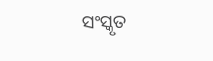ସଂସ୍କୃତ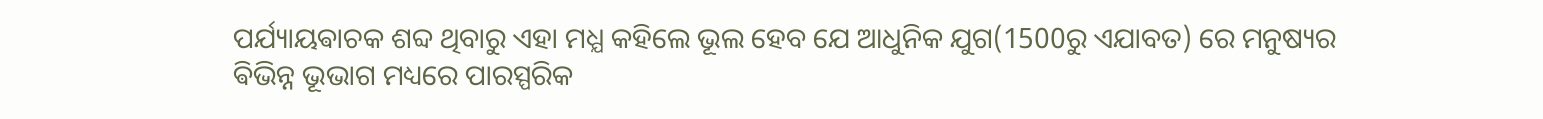ପର୍ଯ୍ୟାୟଵାଚକ ଶବ୍ଦ ଥିବାରୁ ଏହା ମଧ୍ଯ କହିଲେ ଭୂଲ ହେବ ଯେ ଆଧୁନିକ ଯୁଗ(1500ରୁ ଏଯାବତ) ରେ ମନୁଷ୍ୟର
ଵିଭିନ୍ନ ଭୂଭାଗ ମଧ୍ୟରେ ପାରସ୍ପରିକ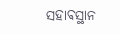ସହାଵସ୍ଥାନ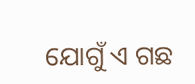ଯୋଗୁଁ ଏ ଗଛ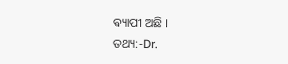ଵ୍ୟାପୀ ଅଛି ।
ତଥ୍ୟ:-Dr.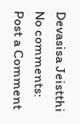Devasisa Jeistthi
No comments:
Post a Comment